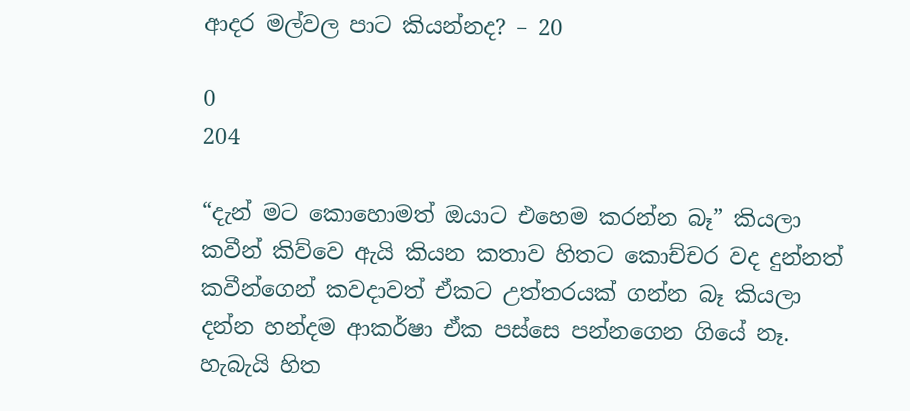ආදර මල්වල පාට කියන්නද? – 20

0
204

“දැන් මට කොහොමත් ඔයාට එහෙම කරන්න බෑ” කියලා කවීන් කිව්වෙ ඇයි කියන කතාව හිතට කොච්චර වද දුන්නත් කවීන්ගෙන් කවදාවත් ඒකට උත්තරයක් ගන්න බෑ කියලා දන්න හන්දම ආකර්ෂා ඒක පස්සෙ පන්නගෙන ගියේ නෑ. හැබැයි හිත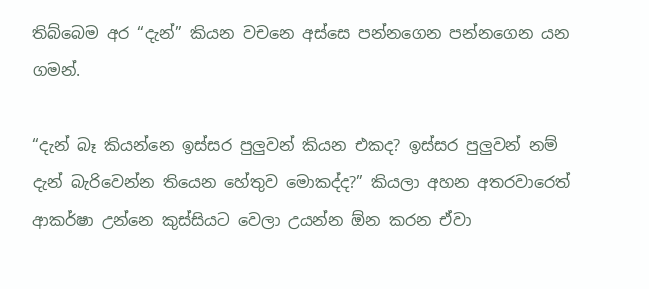තිබ්බෙම අර “දැන්” කියන වචනෙ අස්සෙ පන්නගෙන පන්නගෙන යන ගමන්.

“දැන් බෑ කියන්නෙ ඉස්සර පුලුවන් කියන එකද? ඉස්සර පුලුවන් නම් දැන් බැරිවෙන්න තියෙන හේතුව මොකද්ද?” කියලා අහන අතරවාරෙත් ආකර්ෂා උන්නෙ කුස්සියට වෙලා උයන්න ඕන කරන ඒවා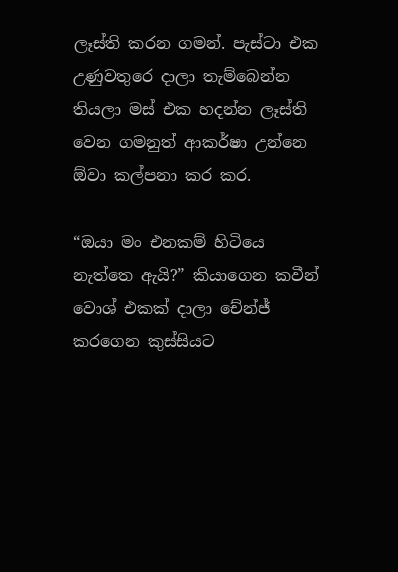ලෑස්ති කරන ගමන්. පැස්ටා එක උණුවතුරෙ දාලා තැම්බෙන්න තියලා මස් එක හදන්න ලෑස්ති වෙන ගමනුත් ආකර්ෂා උන්නෙ ඕවා කල්පනා කර කර.

“ඔයා මං එනකම් හිටියෙ නැත්තෙ ඇයි?” කියාගෙන කවීන් වොශ් එකක් දාලා චේන්ජ් කරගෙන කුස්සියට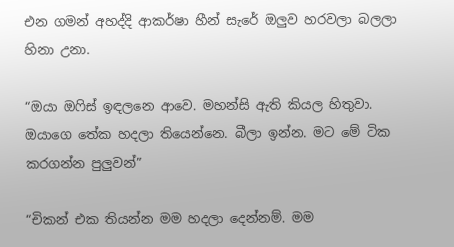එන ගමන් අහද්දි ආකර්ෂා හීන් සැරේ ඔලුව හරවලා බලලා හිනා උනා.

“ඔයා ඔෆිස් ඉඳලනෙ ආවෙ. මහන්සි ඇති කියල හිතුවා. ඔයාගෙ තේක හදලා තියෙන්නෙ. බීලා ඉන්න. මට මේ ටික කරගන්න පුලුවන්”

“චිකන් එක තියන්න මම හදලා දෙන්නම්. මම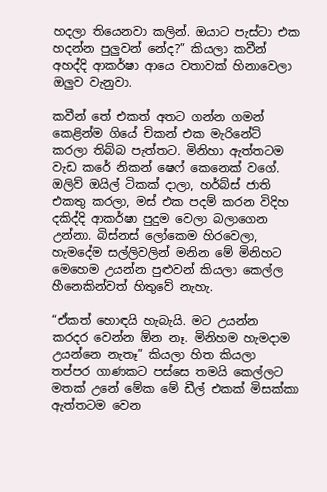හදලා තියෙනවා කලින්. ඔයාට පැස්ටා එක හදන්න පුලුවන් නේද?” කියලා කවීන් අහද්දි ආකර්ෂා ආයෙ වතාවක් හිනාවෙලා ඔලුව වැනුවා.

කවීන් තේ එකත් අතට ගන්න ගමන් කෙළින්ම ගියේ චිකන් එක මැරිනේට් කරලා තිබ්බ පැත්තට. මිනිහා ඇත්තටම වැඩ කරේ නිකන් ෂෙෆ් කෙනෙක් වගේ. ඔලිව් ඔයිල් ටිකක් දාලා, හර්බ්ස් ජාති එකතු කරලා, මස් එක පදම් කරන විදිහ දකිද්දි ආකර්ෂා පුදුම වෙලා බලාගෙන උන්නා. බිස්නස් ලෝකෙම හිරවෙලා, හැමදේම සල්ලිවලින් මනින මේ මිනිහට මෙහෙම උයන්න පුළුවන් කියලා කෙල්ල හීනෙකින්වත් හිතුවේ නැහැ.

“ඒකත් හොඳයි හැබැයි. මට උයන්න කරදර වෙන්න ඕන නෑ. මිනිහම හැමදාම උයන්නෙ නැතෑ” කියලා හිත කියලා තප්පර ගාණකට පස්සෙ තමයි කෙල්ලට මතක් උනේ මේක මේ ඩීල් එකක් මිසක්කා ඇත්තටම වෙන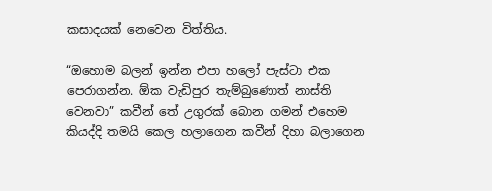කසාදයක් නෙවෙන විත්තිය.

“ඔහොම බලන් ඉන්න එපා හලෝ පැස්ටා එක පෙරාගන්න. ඕක වැඩිපුර තැම්බුණොත් නාස්ති වෙනවා” කවීන් තේ උගුරක් බොන ගමන් එහෙම කියද්දි තමයි කෙල හලාගෙන කවීන් දිහා බලාගෙන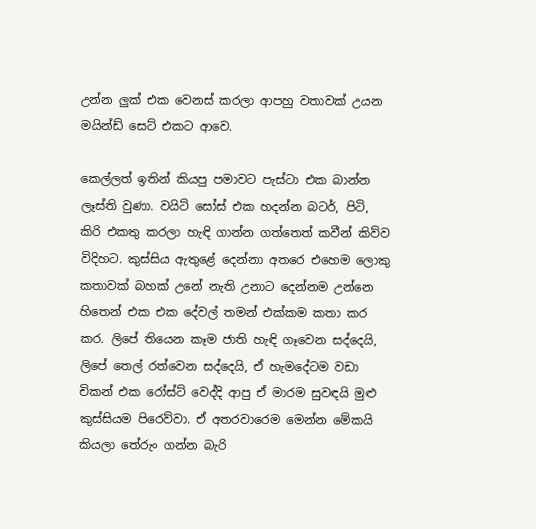උන්න ලුක් එක වෙනස් කරලා ආපහු වතාවක් උයන මයින්ඩ් සෙට් එකට ආවෙ.

කෙල්ලත් ඉතින් කියපු පමාවට පැස්ටා එක බාන්න ලෑස්ති වුණා. වයිට් සෝස් එක හදන්න බටර්, පිටි, කිරි එකතු කරලා හැඳි ගාන්න ගත්තෙත් කවීන් කිව්ව විදිහට. කුස්සිය ඇතුළේ දෙන්නා අතරෙ එහෙම ලොකු කතාවක් බහක් උනේ නැති උනාට දෙන්නම උන්නෙ හිතෙන් එක එක දේවල් තමන් එක්කම කතා කර කර. ලිපේ තියෙන කෑම ජාති හැඳි ගෑවෙන සද්දෙයි, ලිපේ තෙල් රත්වෙන සද්දෙයි, ඒ හැමදේටම වඩා චිකන් එක රෝස්ට් වෙද්දි ආපු ඒ මාරම සුවඳයි මුළු කුස්සියම පිරෙව්වා. ඒ අතරවාරෙම මෙන්න මේකයි කියලා තේරුං ගන්න බැරි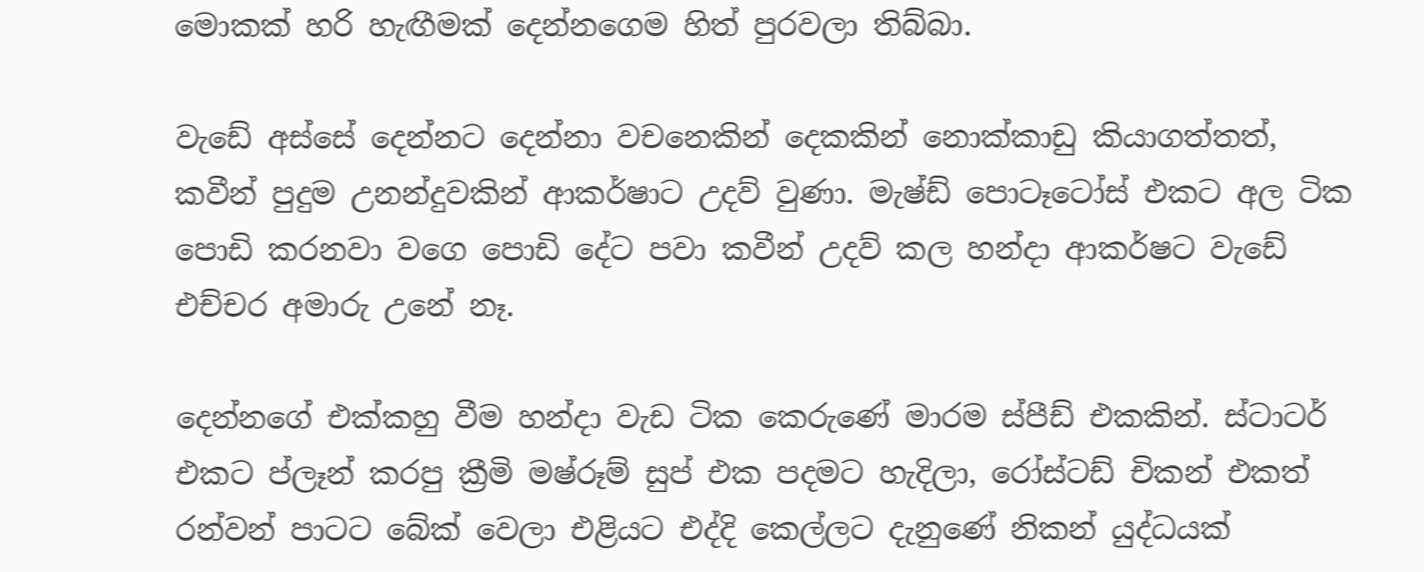මොකක් හරි හැඟීමක් දෙන්නගෙම හිත් පුරවලා තිබ්බා.

වැඩේ අස්සේ දෙන්නට දෙන්නා වචනෙකින් දෙකකින් නොක්කාඩු කියාගත්තත්, කවීන් පුදුම උනන්දුවකින් ආකර්ෂාට උදව් වුණා. මැෂ්ඩ් පොටෑටෝස් එකට අල ටික පොඩි කරනවා වගෙ පොඩි දේට පවා කවීන් උදව් කල හන්දා ආකර්ෂට වැඩේ එච්චර අමාරු උනේ නෑ.

දෙන්නගේ එක්කහු වීම හන්දා වැඩ ටික කෙරුණේ මාරම ස්පීඩ් එකකින්. ස්ටාටර් එකට ප්ලෑන් කරපු ක්‍රීමි මෂ්රූම් සුප් එක පදමට හැදිලා, රෝස්ටඩ් චිකන් එකත් රන්වන් පාටට බේක් වෙලා එළියට එද්දි කෙල්ලට දැනුණේ නිකන් යුද්ධයක්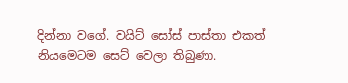දින්නා වගේ. වයිට් සෝස් පාස්තා එකත් නියමෙටම සෙට් වෙලා තිබුණා.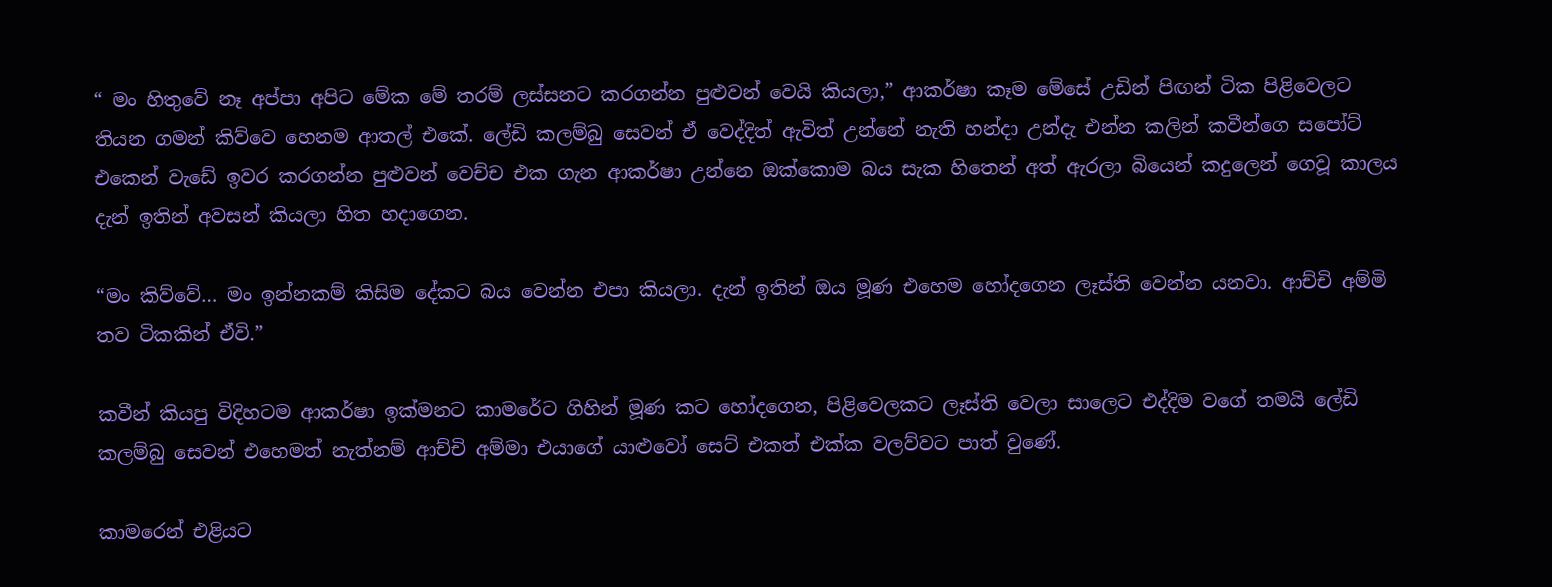“ මං හිතුවේ නෑ අප්පා අපිට මේක මේ තරම් ලස්සනට කරගන්න පුළුවන් වෙයි කියලා,” ආකර්ෂා කෑම මේසේ උඩින් පිඟන් ටික පිළිවෙලට තියන ගමන් කිව්වෙ හෙනම ආතල් එකේ. ලේඩි කලම්බු සෙවන් ඒ වෙද්දිත් ඇවිත් උන්නේ නැති හන්දා උන්දැ එන්න කලින් කවීන්ගෙ සපෝට් එකෙන් වැඩේ ඉවර කරගන්න පුළුවන් වෙච්ච එක ගැන ආකර්ෂා උන්නෙ ඔක්කොම බය සැක හිතෙන් අත් ඇරලා බියෙන් කදුලෙන් ගෙවූ කාලය දැන් ඉතින් අවසන් කියලා හිත හදාගෙන.

“මං කිව්වේ… මං ඉන්නකම් කිසිම දේකට බය වෙන්න එපා කියලා. දැන් ඉතින් ඔය මූණ එහෙම හෝදගෙන ලෑස්ති වෙන්න යනවා. ආච්චි අම්මි තව ටිකකින් ඒවි.”

කවීන් කියපු විදිහටම ආකර්ෂා ඉක්මනට කාමරේට ගිහින් මූණ කට හෝදගෙන, පිළිවෙලකට ලෑස්ති වෙලා සාලෙට එද්දිම වගේ තමයි ලේඩි කලම්බු සෙවන් එහෙමත් නැත්නම් ආච්චි අම්මා එයාගේ යාළුවෝ සෙට් එකත් එක්ක වලව්වට පාත් වුණේ.

කාමරෙන් එළියට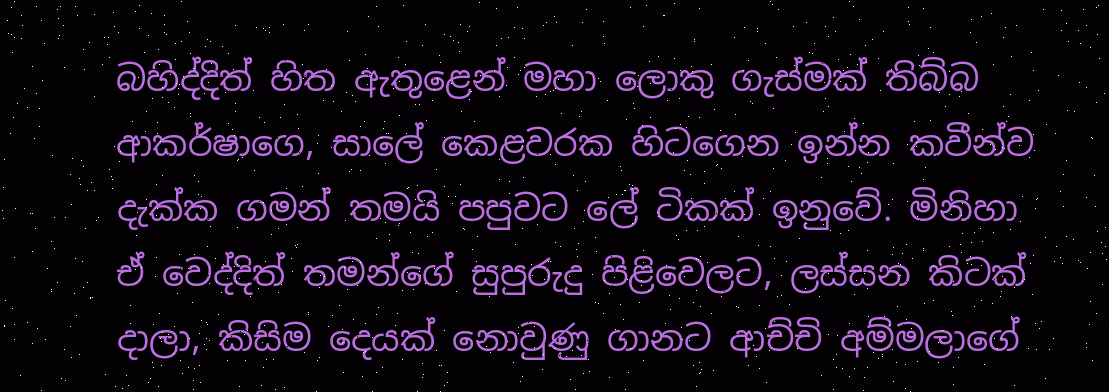බහිද්දිත් හිත ඇතුළෙන් මහා ලොකු ගැස්මක් තිබ්බ ආකර්ෂාගෙ, සාලේ කෙළවරක හිටගෙන ඉන්න කවීන්ව දැක්ක ගමන් තමයි පපුවට ලේ ටිකක් ඉනුවේ. මිනිහා ඒ වෙද්දිත් තමන්ගේ සුපුරුදු පිළිවෙලට, ලස්සන කිටක් දාලා, කිසිම දෙයක් නොවුණු ගානට ආච්චි අම්මලාගේ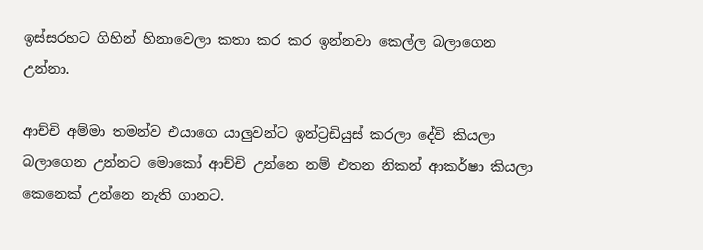ඉස්සරහට ගිහින් හිනාවෙලා කතා කර කර ඉන්නවා කෙල්ල බලාගෙන උන්නා.

ආච්චි අම්මා තමන්ව එයාගෙ යාලුවන්ට ඉන්ට්‍රඩියුස් කරලා දේවි කියලා බලාගෙන උන්නට මොකෝ ආච්චි උන්නෙ නම් එතන නිකන් ආකර්ෂා කියලා කෙනෙක් උන්නෙ නැති ගානට.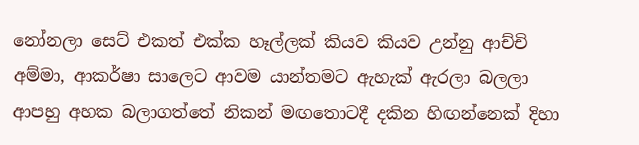නෝනලා සෙට් එකත් එක්ක හෑල්ලක් කියව කියව උන්නු ආච්චි අම්මා, ආකර්ෂා සාලෙට ආවම යාන්තමට ඇහැක් ඇරලා බලලා ආපහු අහක බලාගත්තේ නිකන් මඟතොටදී දකින හිඟන්නෙක් දිහා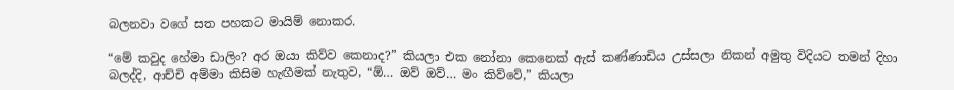බලනවා වගේ සත පහකට මායිම් නොකර.

“මේ කවුද හේමා ඩාලිං? අර ඔයා කිව්ව කෙනාද?” කියලා එක නෝනා කෙනෙක් ඇස් කණ්ණාඩිය උස්සලා නිකන් අමුතු විදියට තමන් දිහා බලද්දි, ආච්චි අම්මා කිසිම හැඟීමක් නැතුව, “ඕ… ඔව් ඔව්… මං කිව්වේ,” කියලා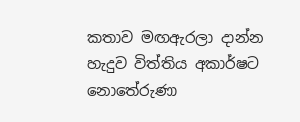කතාව මඟඇරලා දාන්න හැදුව විත්තිය අකාර්ෂට නොතේරුණා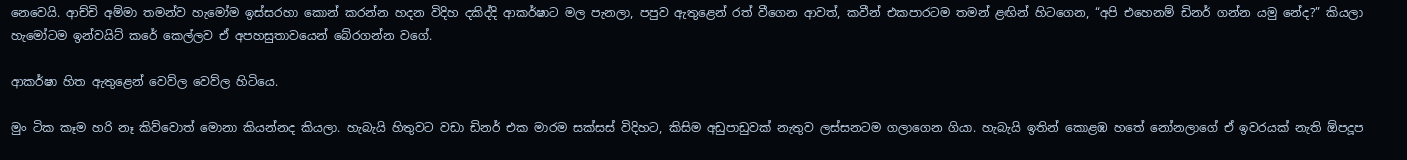නෙවෙයි. ආච්චි අම්මා තමන්ව හැමෝම ඉස්සරහා කොන් කරන්න හදන විදිහ දකිද්දි ආකර්ෂාට මල පැනලා, පපුව ඇතුළෙන් රත් වීගෙන ආවත්, කවීන් එකපාරටම තමන් ළඟින් හිටගෙන, “අපි එහෙනම් ඩිනර් ගන්න යමු නේද?” කියලා හැමෝටම ඉන්වයිට් කරේ කෙල්ලව ඒ අපහසුතාවයෙන් බේරගන්න වගේ.

ආකර්ෂා හිත ඇතුළෙන් වෙව්ල වෙව්ල හිටියෙ.

මුං ටික කෑම හරි නෑ කිව්වොත් මොනා කියන්නද කියලා. හැබැයි හිතුවට වඩා ඩිනර් එක මාරම සක්සස් විදිහට, කිසිම අඩුපාඩුවක් නැතුව ලස්සනටම ගලාගෙන ගියා. හැබැයි ඉතින් කොළඹ හතේ නෝනලාගේ ඒ ඉවරයක් නැති ඕපදූප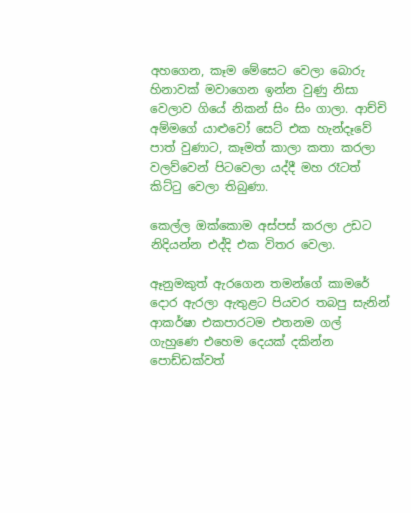අහගෙන, කෑම මේසෙට වෙලා බොරු හිනාවක් මවාගෙන ඉන්න වුණු නිසා වෙලාව ගියේ නිකන් සිං සිං ගාලා. ආච්චි අම්මගේ යාළුවෝ සෙට් එක හැන්දෑවේ පාත් වුණාට, කෑමත් කාලා කතා කරලා වලව්වෙන් පිටවෙලා යද්දී මහ රෑටත් කිට්ටු වෙලා තිබුණා.

කෙල්ල ඔක්කොම අස්පස් කරලා උඩට නිදියන්න එද්දි එක විතර වෙලා.

ඈනුමකුත් ඇරගෙන තමන්ගේ කාමරේ දොර ඇරලා ඇතුළට පියවර තබපු සැනින් ආකර්ෂා එකපාරටම එතනම ගල් ගැහුණෙ එහෙම දෙයක් දකින්න පොඩ්ඩක්වත්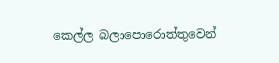කෙල්ල බලාපොරොත්තුවෙන්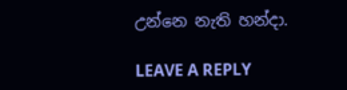උන්නෙ නැති හන්දා.

LEAVE A REPLY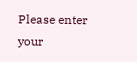Please enter your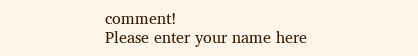comment!
Please enter your name here